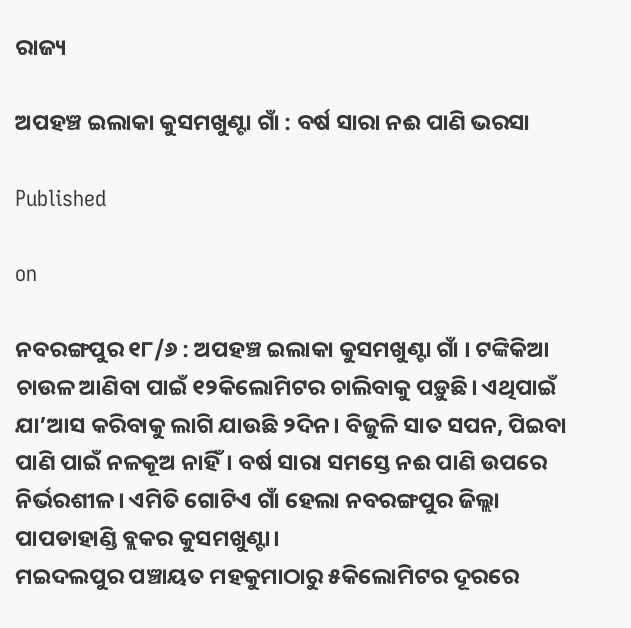ରାଜ୍ୟ

ଅପହଞ୍ଚ ଇଲାକା କୁସମଖୁଣ୍ଟା ଗାଁ : ବର୍ଷ ସାରା ନଈ ପାଣି ଭରସା

Published

on

ନବରଙ୍ଗପୁର ୧୮/୬ : ଅପହଞ୍ଚ ଇଲାକା କୁସମଖୁଣ୍ଟା ଗାଁ । ଟଙ୍କିକିଆ ଚାଉଳ ଆଣିବା ପାଇଁ ୧୨କିଲୋମିଟର ଚାଲିବାକୁ ପଡ଼ୁଛି। ଏଥିପାଇଁ ଯା’ଆସ କରିବାକୁ ଲାଗି ଯାଉଛି ୨ଦିନ। ବିଜୁଳି ସାତ ସପନ, ପିଇବା ପାଣି ପାଇଁ ନଳକୂଅ ନାହିଁ। ବର୍ଷ ସାରା ସମସ୍ତେ ନଈ ପାଣି ଉପରେ ନିର୍ଭରଶୀଳ। ଏମିତି ଗୋଟିଏ ଗାଁ ହେଲା ନବରଙ୍ଗପୁର ଜିଲ୍ଲା ପାପଡାହାଣ୍ଡି ବ୍ଲକର କୁସମଖୁଣ୍ଟା।
ମଇଦଲପୁର ପଞ୍ଚାୟତ ମହକୁମାଠାରୁ ୫କିଲୋମିଟର ଦୂରରେ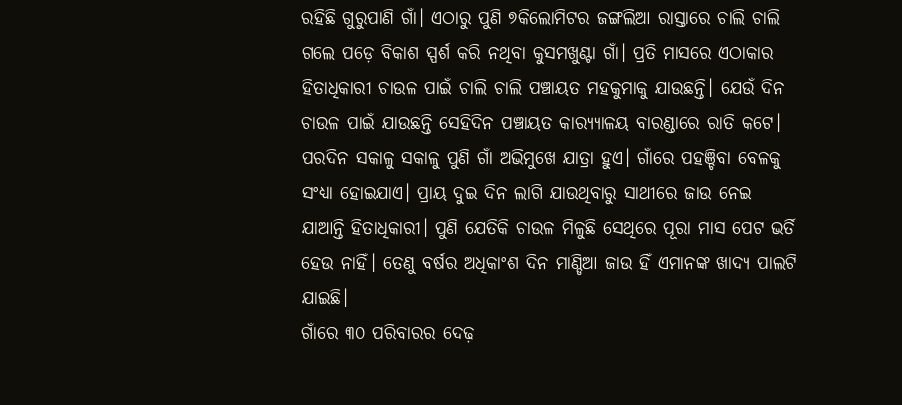ରହିଛି ଗୁରୁପାଣି ଗାଁ। ଏଠାରୁ ପୁଣି ୭କିଲୋମିଟର ଜଙ୍ଗଲିଆ ରାସ୍ତାରେ ଚାଲି ଚାଲି ଗଲେ ପଡ଼େ ବିକାଶ ସ୍ପର୍ଶ କରି ନଥିବା କୁସମଖୁଣ୍ଟା ଗାଁ। ପ୍ରତି ମାସରେ ଏଠାକାର ହିତାଧିକାରୀ ଚାଉଳ ପାଇଁ ଚାଲି ଚାଲି ପଞ୍ଚାୟତ ମହକୁମାକୁ ଯାଉଛନ୍ତି। ଯେଉଁ ଦିନ ଚାଉଳ ପାଇଁ ଯାଉଛନ୍ତି ସେହିଦିନ ପଞ୍ଚାୟତ କାର‌୍ୟ୍ୟାଳୟ ବାରଣ୍ଡାରେ ରାତି କଟେ। ପରଦିନ ସକାଳୁ ସକାଳୁ ପୁଣି ଗାଁ ଅଭିମୁଖେ ଯାତ୍ରା ହୁଏ। ଗାଁରେ ପହଞ୍ଚିବା ବେଳକୁ ସଂଧ୍ୟା ହୋଇଯାଏ। ପ୍ରାୟ ଦୁଇ ଦିନ ଲାଗି ଯାଉଥିବାରୁ ସାଥୀରେ ଜାଉ ନେଇ ଯାଆନ୍ତି ହିତାଧିକାରୀ। ପୁଣି ଯେତିକି ଚାଉଳ ମିଳୁଛି ସେଥିରେ ପୂରା ମାସ ପେଟ ଭର୍ତି ହେଉ ନାହିଁ। ତେଣୁ ବର୍ଷର ଅଧିକାଂଶ ଦିନ ମାଣ୍ଡିଆ ଜାଉ ହିଁ ଏମାନଙ୍କ ଖାଦ୍ୟ ପାଲଟି ଯାଇଛି।
ଗାଁରେ ୩୦ ପରିବାରର ଦେଢ଼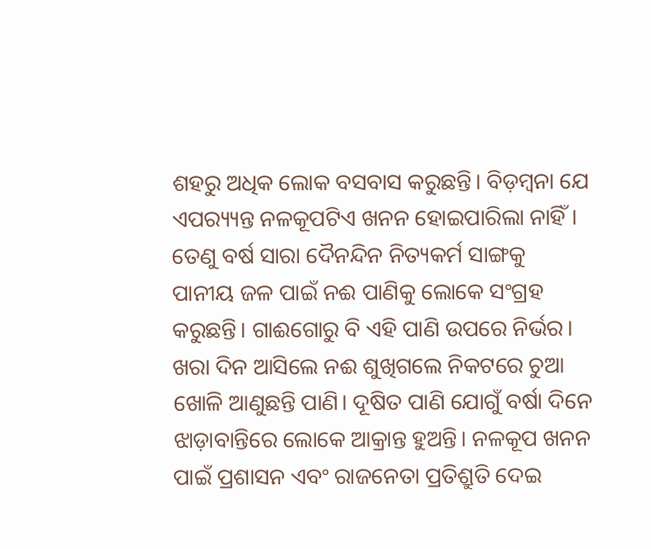ଶହରୁ ଅଧିକ ଲୋକ ବସବାସ କରୁଛନ୍ତି। ବିଡ଼ମ୍ବନା ଯେ ଏପର‌୍ୟ୍ୟନ୍ତ ନଳକୂପଟିଏ ଖନନ ହୋଇପାରିଲା ନାହିଁ। ତେଣୁ ବର୍ଷ ସାରା ଦୈନନ୍ଦିନ ନିତ୍ୟକର୍ମ ସାଙ୍ଗକୁ ପାନୀୟ ଜଳ ପାଇଁ ନଈ ପାଣିକୁ ଲୋକେ ସଂଗ୍ରହ କରୁଛନ୍ତି। ଗାଈଗୋରୁ ବି ଏହି ପାଣି ଉପରେ ନିର୍ଭର। ଖରା ଦିନ ଆସିଲେ ନଈ ଶୁଖିଗଲେ ନିକଟରେ ଚୁଆ ଖୋଳି ଆଣୁଛନ୍ତି ପାଣି। ଦୂଷିତ ପାଣି ଯୋଗୁଁ ବର୍ଷା ଦିନେ ଝାଡ଼ାବାନ୍ତିରେ ଲୋକେ ଆକ୍ରାନ୍ତ ହୁଅନ୍ତି। ନଳକୂପ ଖନନ ପାଇଁ ପ୍ରଶାସନ ଏବଂ ରାଜନେତା ପ୍ରତିଶ୍ରୁତି ଦେଇ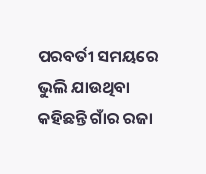ପରବର୍ତୀ ସମୟରେ ଭୁଲି ଯାଉଥିବା କହିଛନ୍ତି ଗାଁର ରଜା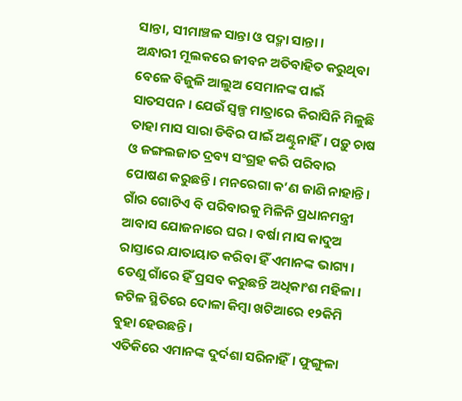ସାନ୍ତା, ସୀମାଞ୍ଚଳ ସାନ୍ତା ଓ ପଦ୍ମା ସାନ୍ତା।
ଅନ୍ଧାରୀ ମୂଲକରେ ଜୀବନ ଅତିବାହିତ କରୁଥିବା ବେଳେ ବିଜୁଳି ଆଲୁଅ ସେମାନଙ୍କ ପାଇଁ ସାତସପନ। ଯେଉଁ ସ୍ବଳ୍ପ ମାତ୍ରାରେ କିରାସିନି ମିଳୁଛି ତାହା ମାସ ସାରା ଡିବିର ପାଇଁ ଅଣ୍ଟୁନାହିଁ। ପଡ଼ୁ ଚାଷ ଓ ଜଙ୍ଗଲଜାତ ଦ୍ରବ୍ୟ ସଂଗ୍ରହ କରି ପରିବାର ପୋଷଣ କରୁଛନ୍ତି। ମନରେଗା କ’ଣ ଜାଣି ନାହାନ୍ତି। ଗାଁର ଗୋଟିଏ ବି ପରିବାରକୁ ମିଳିନି ପ୍ରଧାନମନ୍ତ୍ରୀ ଆବାସ ଯୋଜନାରେ ଘର। ବର୍ଷା ମାସ କାଦୁଅ ରାସ୍ତାରେ ଯାତାୟାତ କରିବା ହିଁ ଏମାନଙ୍କ ଭାଗ୍ୟ। ତେଣୁ ଗାଁରେ ହିଁ ପ୍ରସବ କରୁଛନ୍ତି ଅଧିକାଂଶ ମହିଳା। ଜଟିଳ ସ୍ଥିତିରେ ଦୋଳା କିମ୍ବା ଖଟିଆରେ ୧୨କିମି ବୁହା ହେଉଛନ୍ତି।
ଏତିକିରେ ଏମାନଙ୍କ ଦୁର୍ଦଶା ସରିନାହିଁ। ଫୁଙ୍ଗୁଳା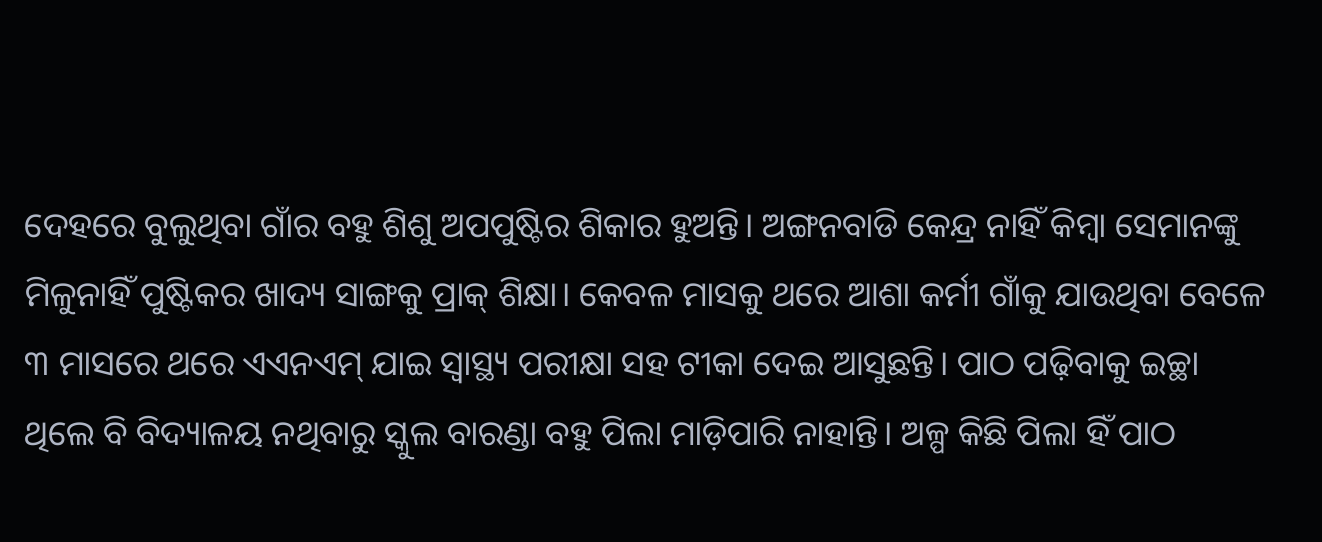ଦେହରେ ବୁଲୁଥିବା ଗାଁର ବହୁ ଶିଶୁ ଅପପୁଷ୍ଟିର ଶିକାର ହୁଅନ୍ତି। ଅଙ୍ଗନବାଡି କେନ୍ଦ୍ର ନାହିଁ କିମ୍ବା ସେମାନଙ୍କୁ ମିଳୁନାହିଁ ପୁଷ୍ଟିକର ଖାଦ୍ୟ ସାଙ୍ଗକୁ ପ୍ରାକ୍ ଶିକ୍ଷା। କେବଳ ମାସକୁ ଥରେ ଆଶା କର୍ମୀ ଗାଁକୁ ଯାଉଥିବା ବେଳେ ୩ ମାସରେ ଥରେ ଏଏନଏମ୍ ଯାଇ ସ୍ବାସ୍ଥ୍ୟ ପରୀକ୍ଷା ସହ ଟୀକା ଦେଇ ଆସୁଛନ୍ତି। ପାଠ ପଢ଼ିବାକୁ ଇଚ୍ଛା ଥିଲେ ବି ବିଦ୍ୟାଳୟ ନଥିବାରୁ ସ୍କୁଲ ବାରଣ୍ଡା ବହୁ ପିଲା ମାଡ଼ିପାରି ନାହାନ୍ତି। ଅଳ୍ପ କିଛି ପିଲା ହିଁ ପାଠ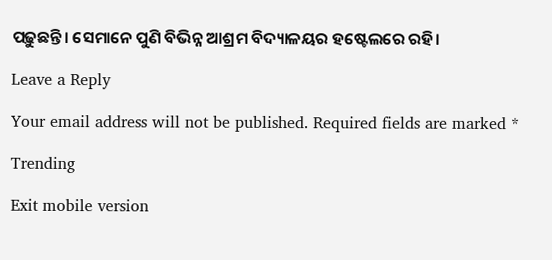ପଢ଼ୁଛନ୍ତି। ସେମାନେ ପୁଣି ବିଭିନ୍ନ ଆଶ୍ରମ ବିଦ୍ୟାଳୟର ହଷ୍ଟେଲରେ ରହି।

Leave a Reply

Your email address will not be published. Required fields are marked *

Trending

Exit mobile version